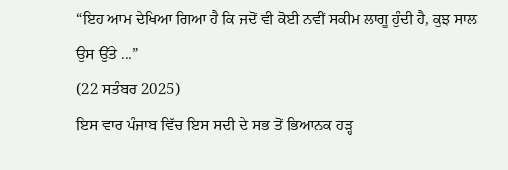“ਇਹ ਆਮ ਦੇਖਿਆ ਗਿਆ ਹੈ ਕਿ ਜਦੋਂ ਵੀ ਕੋਈ ਨਵੀਂ ਸਕੀਮ ਲਾਗੂ ਹੁੰਦੀ ਹੈ, ਕੁਝ ਸਾਲ ਉਸ ਉੱਤੇ ...”
(22 ਸਤੰਬਰ 2025)
ਇਸ ਵਾਰ ਪੰਜਾਬ ਵਿੱਚ ਇਸ ਸਦੀ ਦੇ ਸਭ ਤੋਂ ਭਿਆਨਕ ਹੜ੍ਹ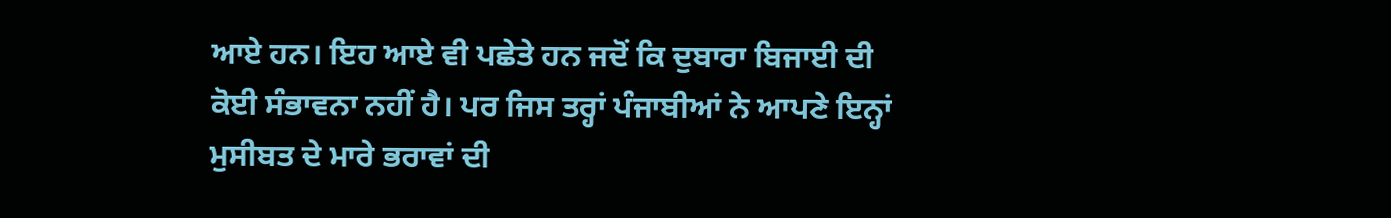ਆਏ ਹਨ। ਇਹ ਆਏ ਵੀ ਪਛੇਤੇ ਹਨ ਜਦੋਂ ਕਿ ਦੁਬਾਰਾ ਬਿਜਾਈ ਦੀ ਕੋਈ ਸੰਭਾਵਨਾ ਨਹੀਂ ਹੈ। ਪਰ ਜਿਸ ਤਰ੍ਹਾਂ ਪੰਜਾਬੀਆਂ ਨੇ ਆਪਣੇ ਇਨ੍ਹਾਂ ਮੁਸੀਬਤ ਦੇ ਮਾਰੇ ਭਰਾਵਾਂ ਦੀ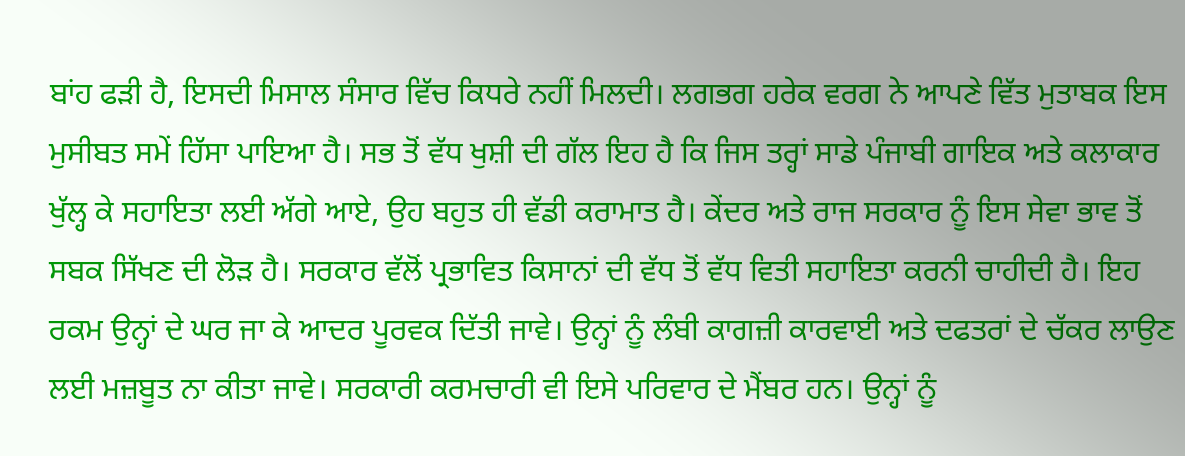ਬਾਂਹ ਫੜੀ ਹੈ, ਇਸਦੀ ਮਿਸਾਲ ਸੰਸਾਰ ਵਿੱਚ ਕਿਧਰੇ ਨਹੀਂ ਮਿਲਦੀ। ਲਗਭਗ ਹਰੇਕ ਵਰਗ ਨੇ ਆਪਣੇ ਵਿੱਤ ਮੁਤਾਬਕ ਇਸ ਮੁਸੀਬਤ ਸਮੇਂ ਹਿੱਸਾ ਪਾਇਆ ਹੈ। ਸਭ ਤੋਂ ਵੱਧ ਖੁਸ਼ੀ ਦੀ ਗੱਲ ਇਹ ਹੈ ਕਿ ਜਿਸ ਤਰ੍ਹਾਂ ਸਾਡੇ ਪੰਜਾਬੀ ਗਾਇਕ ਅਤੇ ਕਲਾਕਾਰ ਖੁੱਲ੍ਹ ਕੇ ਸਹਾਇਤਾ ਲਈ ਅੱਗੇ ਆਏ, ਉਹ ਬਹੁਤ ਹੀ ਵੱਡੀ ਕਰਾਮਾਤ ਹੈ। ਕੇਂਦਰ ਅਤੇ ਰਾਜ ਸਰਕਾਰ ਨੂੰ ਇਸ ਸੇਵਾ ਭਾਵ ਤੋਂ ਸਬਕ ਸਿੱਖਣ ਦੀ ਲੋੜ ਹੈ। ਸਰਕਾਰ ਵੱਲੋਂ ਪ੍ਰਭਾਵਿਤ ਕਿਸਾਨਾਂ ਦੀ ਵੱਧ ਤੋਂ ਵੱਧ ਵਿਤੀ ਸਹਾਇਤਾ ਕਰਨੀ ਚਾਹੀਦੀ ਹੈ। ਇਹ ਰਕਮ ਉਨ੍ਹਾਂ ਦੇ ਘਰ ਜਾ ਕੇ ਆਦਰ ਪੂਰਵਕ ਦਿੱਤੀ ਜਾਵੇ। ਉਨ੍ਹਾਂ ਨੂੰ ਲੰਬੀ ਕਾਗਜ਼ੀ ਕਾਰਵਾਈ ਅਤੇ ਦਫਤਰਾਂ ਦੇ ਚੱਕਰ ਲਾਉਣ ਲਈ ਮਜ਼ਬੂਤ ਨਾ ਕੀਤਾ ਜਾਵੇ। ਸਰਕਾਰੀ ਕਰਮਚਾਰੀ ਵੀ ਇਸੇ ਪਰਿਵਾਰ ਦੇ ਮੈਂਬਰ ਹਨ। ਉਨ੍ਹਾਂ ਨੂੰ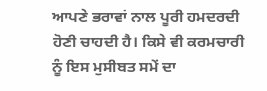ਆਪਣੇ ਭਰਾਵਾਂ ਨਾਲ ਪੂਰੀ ਹਮਦਰਦੀ ਹੋਣੀ ਚਾਹਦੀ ਹੈ। ਕਿਸੇ ਵੀ ਕਰਮਚਾਰੀ ਨੂੰ ਇਸ ਮੁਸੀਬਤ ਸਮੇਂ ਦਾ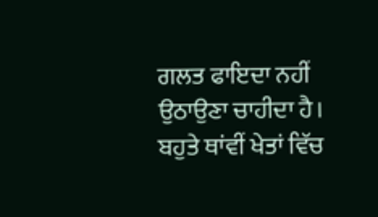ਗਲਤ ਫਾਇਦਾ ਨਹੀਂ ਉਠਾਉਣਾ ਚਾਹੀਦਾ ਹੈ। ਬਹੁਤੇ ਥਾਂਵੀਂ ਖੇਤਾਂ ਵਿੱਚ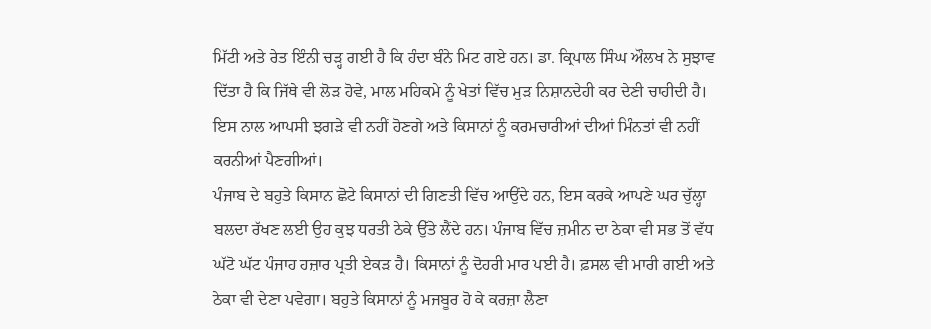ਮਿੱਟੀ ਅਤੇ ਰੇਤ ਇੰਨੀ ਚੜ੍ਹ ਗਈ ਹੈ ਕਿ ਹੰਦਾ ਬੰਨੇ ਮਿਟ ਗਏ ਹਨ। ਡਾ. ਕ੍ਰਿਪਾਲ ਸਿੰਘ ਔਲਖ ਨੇ ਸੁਝਾਵ ਦਿੱਤਾ ਹੈ ਕਿ ਜਿੱਥੇ ਵੀ ਲੋੜ ਹੋਵੇ, ਮਾਲ ਮਹਿਕਮੇ ਨੂੰ ਖੇਤਾਂ ਵਿੱਚ ਮੁੜ ਨਿਸ਼ਾਨਦੇਹੀ ਕਰ ਦੇਣੀ ਚਾਹੀਦੀ ਹੈ। ਇਸ ਨਾਲ ਆਪਸੀ ਝਗੜੇ ਵੀ ਨਹੀਂ ਹੋਣਗੇ ਅਤੇ ਕਿਸਾਨਾਂ ਨੂੰ ਕਰਮਚਾਰੀਆਂ ਦੀਆਂ ਮਿੰਨਤਾਂ ਵੀ ਨਹੀਂ ਕਰਨੀਆਂ ਪੈਣਗੀਆਂ।
ਪੰਜਾਬ ਦੇ ਬਹੁਤੇ ਕਿਸਾਨ ਛੋਟੇ ਕਿਸਾਨਾਂ ਦੀ ਗਿਣਤੀ ਵਿੱਚ ਆਉਂਦੇ ਹਨ, ਇਸ ਕਰਕੇ ਆਪਣੇ ਘਰ ਚੁੱਲ੍ਹਾ ਬਲਦਾ ਰੱਖਣ ਲਈ ਉਹ ਕੁਝ ਧਰਤੀ ਠੇਕੇ ਉੱਤੇ ਲੈਂਦੇ ਹਨ। ਪੰਜਾਬ ਵਿੱਚ ਜ਼ਮੀਨ ਦਾ ਠੇਕਾ ਵੀ ਸਭ ਤੋਂ ਵੱਧ ਘੱਟੋ ਘੱਟ ਪੰਜਾਹ ਹਜ਼ਾਰ ਪ੍ਰਤੀ ਏਕੜ ਹੈ। ਕਿਸਾਨਾਂ ਨੂੰ ਦੋਹਰੀ ਮਾਰ ਪਈ ਹੈ। ਫ਼ਸਲ ਵੀ ਮਾਰੀ ਗਈ ਅਤੇ ਠੇਕਾ ਵੀ ਦੇਣਾ ਪਵੇਗਾ। ਬਹੁਤੇ ਕਿਸਾਨਾਂ ਨੂੰ ਮਜਬੂਰ ਹੋ ਕੇ ਕਰਜ਼ਾ ਲੈਣਾ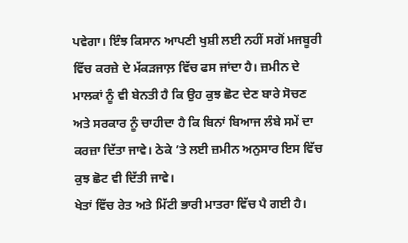ਪਵੇਗਾ। ਇੰਝ ਕਿਸਾਨ ਆਪਣੀ ਖੁਸ਼ੀ ਲਈ ਨਹੀਂ ਸਗੋਂ ਮਜਬੂਰੀ ਵਿੱਚ ਕਰਜ਼ੇ ਦੇ ਮੱਕੜਜਾਲ਼ ਵਿੱਚ ਫਸ ਜਾਂਦਾ ਹੈ। ਜ਼ਮੀਨ ਦੇ ਮਾਲਕਾਂ ਨੂੰ ਵੀ ਬੇਨਤੀ ਹੈ ਕਿ ਉਹ ਕੁਝ ਛੋਟ ਦੇਣ ਬਾਰੇ ਸੋਚਣ ਅਤੇ ਸਰਕਾਰ ਨੂੰ ਚਾਹੀਦਾ ਹੈ ਕਿ ਬਿਨਾਂ ਬਿਆਜ ਲੰਬੇ ਸਮੇਂ ਦਾ ਕਰਜ਼ਾ ਦਿੱਤਾ ਜਾਵੇ। ਠੇਕੇ ’ਤੇ ਲਈ ਜ਼ਮੀਨ ਅਨੁਸਾਰ ਇਸ ਵਿੱਚ ਕੁਝ ਛੋਟ ਵੀ ਦਿੱਤੀ ਜਾਵੇ।
ਖੇਤਾਂ ਵਿੱਚ ਰੇਤ ਅਤੇ ਮਿੱਟੀ ਭਾਰੀ ਮਾਤਰਾ ਵਿੱਚ ਪੈ ਗਈ ਹੈ।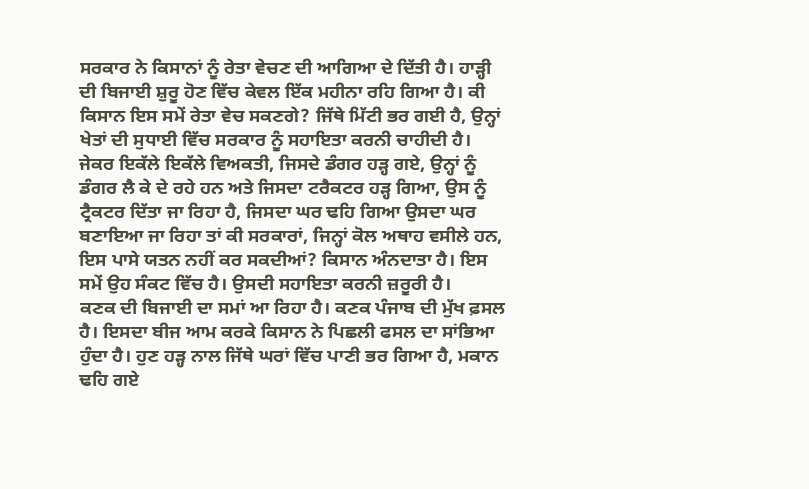ਸਰਕਾਰ ਨੇ ਕਿਸਾਨਾਂ ਨੂੰ ਰੇਤਾ ਵੇਚਣ ਦੀ ਆਗਿਆ ਦੇ ਦਿੱਤੀ ਹੈ। ਹਾੜ੍ਹੀ ਦੀ ਬਿਜਾਈ ਸ਼ੁਰੂ ਹੋਣ ਵਿੱਚ ਕੇਵਲ ਇੱਕ ਮਹੀਨਾ ਰਹਿ ਗਿਆ ਹੈ। ਕੀ ਕਿਸਾਨ ਇਸ ਸਮੇਂ ਰੇਤਾ ਵੇਚ ਸਕਣਗੇ? ਜਿੱਥੇ ਮਿੱਟੀ ਭਰ ਗਈ ਹੈ, ਉਨ੍ਹਾਂ ਖੇਤਾਂ ਦੀ ਸੁਧਾਈ ਵਿੱਚ ਸਰਕਾਰ ਨੂੰ ਸਹਾਇਤਾ ਕਰਨੀ ਚਾਹੀਦੀ ਹੈ। ਜੇਕਰ ਇਕੱਲੇ ਇਕੱਲੇ ਵਿਅਕਤੀ, ਜਿਸਦੇ ਡੰਗਰ ਹੜ੍ਹ ਗਏ, ਉਨ੍ਹਾਂ ਨੂੰ ਡੰਗਰ ਲੈ ਕੇ ਦੇ ਰਹੇ ਹਨ ਅਤੇ ਜਿਸਦਾ ਟਰੈਕਟਰ ਹੜ੍ਹ ਗਿਆ, ਉਸ ਨੂੰ ਟ੍ਰੈਕਟਰ ਦਿੱਤਾ ਜਾ ਰਿਹਾ ਹੈ, ਜਿਸਦਾ ਘਰ ਢਹਿ ਗਿਆ ਉਸਦਾ ਘਰ ਬਣਾਇਆ ਜਾ ਰਿਹਾ ਤਾਂ ਕੀ ਸਰਕਾਰਾਂ, ਜਿਨ੍ਹਾਂ ਕੋਲ ਅਥਾਹ ਵਸੀਲੇ ਹਨ, ਇਸ ਪਾਸੇ ਯਤਨ ਨਹੀਂ ਕਰ ਸਕਦੀਆਂ? ਕਿਸਾਨ ਅੰਨਦਾਤਾ ਹੈ। ਇਸ ਸਮੇਂ ਉਹ ਸੰਕਟ ਵਿੱਚ ਹੈ। ਉਸਦੀ ਸਹਾਇਤਾ ਕਰਨੀ ਜ਼ਰੂਰੀ ਹੈ।
ਕਣਕ ਦੀ ਬਿਜਾਈ ਦਾ ਸਮਾਂ ਆ ਰਿਹਾ ਹੈ। ਕਣਕ ਪੰਜਾਬ ਦੀ ਮੁੱਖ ਫ਼ਸਲ ਹੈ। ਇਸਦਾ ਬੀਜ ਆਮ ਕਰਕੇ ਕਿਸਾਨ ਨੇ ਪਿਛਲੀ ਫਸਲ ਦਾ ਸਾਂਭਿਆ ਹੁੰਦਾ ਹੈ। ਹੁਣ ਹੜ੍ਹ ਨਾਲ ਜਿੱਥੇ ਘਰਾਂ ਵਿੱਚ ਪਾਣੀ ਭਰ ਗਿਆ ਹੈ, ਮਕਾਨ ਢਹਿ ਗਏ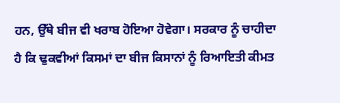ਹਨ, ਉੱਥੇ ਬੀਜ ਵੀ ਖਰਾਬ ਹੋਇਆ ਹੋਵੇਗਾ। ਸਰਕਾਰ ਨੂੰ ਚਾਹੀਦਾ ਹੈ ਕਿ ਢੁਕਵੀਆਂ ਕਿਸਮਾਂ ਦਾ ਬੀਜ ਕਿਸਾਨਾਂ ਨੂੰ ਰਿਆਇਤੀ ਕੀਮਤ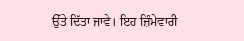ਉੱਤੇ ਦਿੱਤਾ ਜਾਵੇ। ਇਹ ਜ਼ਿੰਮੇਵਾਰੀ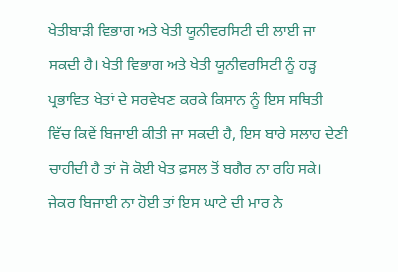ਖੇਤੀਬਾੜੀ ਵਿਭਾਗ ਅਤੇ ਖੇਤੀ ਯੂਨੀਵਰਸਿਟੀ ਦੀ ਲਾਈ ਜਾ ਸਕਦੀ ਹੈ। ਖੇਤੀ ਵਿਭਾਗ ਅਤੇ ਖੇਤੀ ਯੂਨੀਵਰਸਿਟੀ ਨੂੰ ਹੜ੍ਹ ਪ੍ਰਭਾਵਿਤ ਖੇਤਾਂ ਦੇ ਸਰਵੇਖਣ ਕਰਕੇ ਕਿਸਾਨ ਨੂੰ ਇਸ ਸਥਿਤੀ ਵਿੱਚ ਕਿਵੇਂ ਬਿਜਾਈ ਕੀਤੀ ਜਾ ਸਕਦੀ ਹੈ, ਇਸ ਬਾਰੇ ਸਲਾਹ ਦੇਣੀ ਚਾਹੀਦੀ ਹੈ ਤਾਂ ਜੋ ਕੋਈ ਖੇਤ ਫ਼ਸਲ ਤੋਂ ਬਗੈਰ ਨਾ ਰਹਿ ਸਕੇ। ਜੇਕਰ ਬਿਜਾਈ ਨਾ ਹੋਈ ਤਾਂ ਇਸ ਘਾਟੇ ਦੀ ਮਾਰ ਨੇ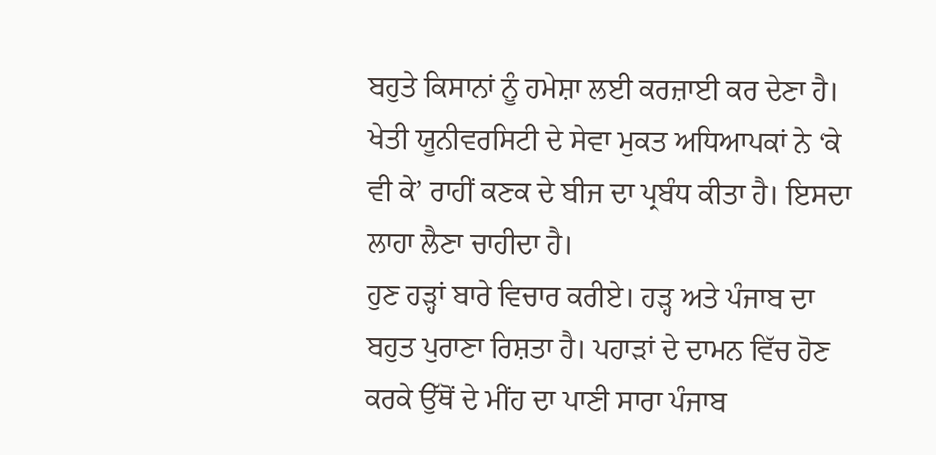ਬਹੁਤੇ ਕਿਸਾਨਾਂ ਨੂੰ ਹਮੇਸ਼ਾ ਲਈ ਕਰਜ਼ਾਈ ਕਰ ਦੇਣਾ ਹੈ। ਖੇਤੀ ਯੂਨੀਵਰਸਿਟੀ ਦੇ ਸੇਵਾ ਮੁਕਤ ਅਧਿਆਪਕਾਂ ਨੇ ‘ਕੇ ਵੀ ਕੇ’ ਰਾਹੀਂ ਕਣਕ ਦੇ ਬੀਜ ਦਾ ਪ੍ਰਬੰਧ ਕੀਤਾ ਹੈ। ਇਸਦਾ ਲਾਹਾ ਲੈਣਾ ਚਾਹੀਦਾ ਹੈ।
ਹੁਣ ਹੜ੍ਹਾਂ ਬਾਰੇ ਵਿਚਾਰ ਕਰੀਏ। ਹੜ੍ਹ ਅਤੇ ਪੰਜਾਬ ਦਾ ਬਹੁਤ ਪੁਰਾਣਾ ਰਿਸ਼ਤਾ ਹੈ। ਪਹਾੜਾਂ ਦੇ ਦਾਮਨ ਵਿੱਚ ਹੋਣ ਕਰਕੇ ਉੱਥੋਂ ਦੇ ਮੀਂਹ ਦਾ ਪਾਣੀ ਸਾਰਾ ਪੰਜਾਬ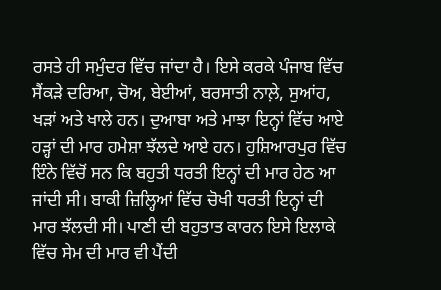ਰਸਤੇ ਹੀ ਸਮੁੰਦਰ ਵਿੱਚ ਜਾਂਦਾ ਹੈ। ਇਸੇ ਕਰਕੇ ਪੰਜਾਬ ਵਿੱਚ ਸੈਂਕੜੇ ਦਰਿਆ, ਚੋਅ, ਬੇਈਆਂ, ਬਰਸਾਤੀ ਨਾਲ਼ੇ, ਸੁਆਂਹ, ਖੜਾਂ ਅਤੇ ਖਾਲੇ ਹਨ। ਦੁਆਬਾ ਅਤੇ ਮਾਝਾ ਇਨ੍ਹਾਂ ਵਿੱਚ ਆਏ ਹੜ੍ਹਾਂ ਦੀ ਮਾਰ ਹਮੇਸ਼ਾ ਝੱਲਦੇ ਆਏ ਹਨ। ਹੁਸ਼ਿਆਰਪੁਰ ਵਿੱਚ ਇੰਨੇ ਵਿੱਚੋਂ ਸਨ ਕਿ ਬਹੁਤੀ ਧਰਤੀ ਇਨ੍ਹਾਂ ਦੀ ਮਾਰ ਹੇਠ ਆ ਜਾਂਦੀ ਸੀ। ਬਾਕੀ ਜ਼ਿਲ੍ਹਿਆਂ ਵਿੱਚ ਚੋਖੀ ਧਰਤੀ ਇਨ੍ਹਾਂ ਦੀ ਮਾਰ ਝੱਲਦੀ ਸੀ। ਪਾਣੀ ਦੀ ਬਹੁਤਾਤ ਕਾਰਨ ਇਸੇ ਇਲਾਕੇ ਵਿੱਚ ਸੇਮ ਦੀ ਮਾਰ ਵੀ ਪੈਂਦੀ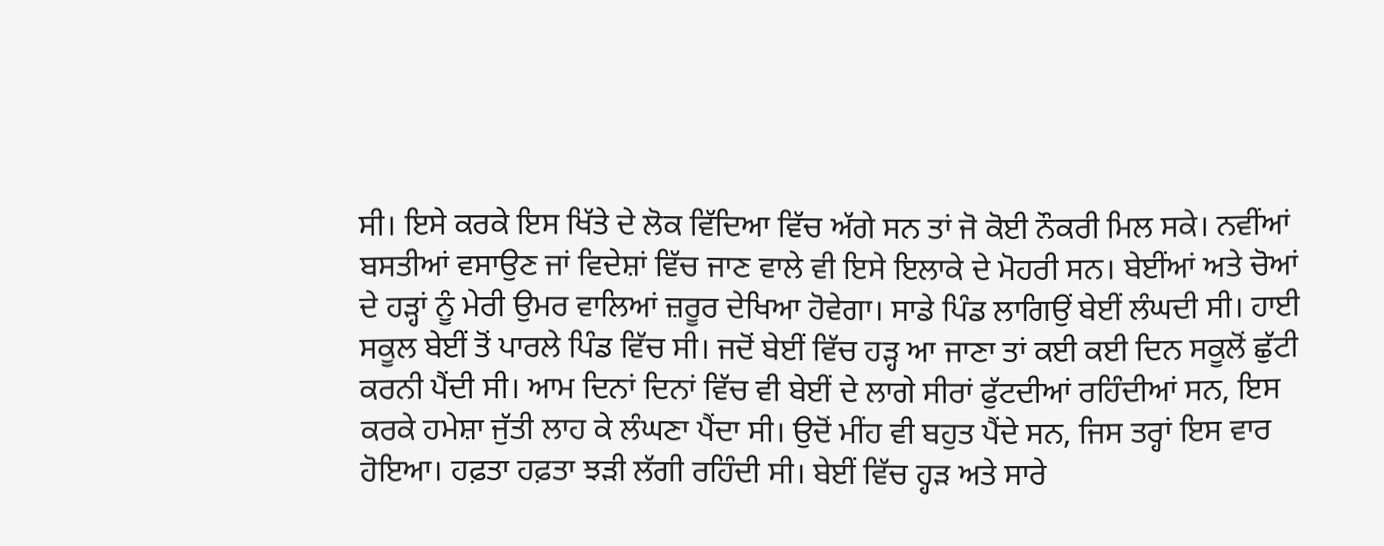ਸੀ। ਇਸੇ ਕਰਕੇ ਇਸ ਖਿੱਤੇ ਦੇ ਲੋਕ ਵਿੱਦਿਆ ਵਿੱਚ ਅੱਗੇ ਸਨ ਤਾਂ ਜੋ ਕੋਈ ਨੌਕਰੀ ਮਿਲ ਸਕੇ। ਨਵੀਂਆਂ ਬਸਤੀਆਂ ਵਸਾਉਣ ਜਾਂ ਵਿਦੇਸ਼ਾਂ ਵਿੱਚ ਜਾਣ ਵਾਲੇ ਵੀ ਇਸੇ ਇਲਾਕੇ ਦੇ ਮੋਹਰੀ ਸਨ। ਬੇਈਂਆਂ ਅਤੇ ਚੋਆਂ ਦੇ ਹੜ੍ਹਾਂ ਨੂੰ ਮੇਰੀ ਉਮਰ ਵਾਲਿਆਂ ਜ਼ਰੂਰ ਦੇਖਿਆ ਹੋਵੇਗਾ। ਸਾਡੇ ਪਿੰਡ ਲਾਗਿਉਂ ਬੇਈਂ ਲੰਘਦੀ ਸੀ। ਹਾਈ ਸਕੂਲ ਬੇਈਂ ਤੋਂ ਪਾਰਲੇ ਪਿੰਡ ਵਿੱਚ ਸੀ। ਜਦੋਂ ਬੇਈਂ ਵਿੱਚ ਹੜ੍ਹ ਆ ਜਾਣਾ ਤਾਂ ਕਈ ਕਈ ਦਿਨ ਸਕੂਲੋਂ ਛੁੱਟੀ ਕਰਨੀ ਪੈਂਦੀ ਸੀ। ਆਮ ਦਿਨਾਂ ਦਿਨਾਂ ਵਿੱਚ ਵੀ ਬੇਈਂ ਦੇ ਲਾਗੇ ਸੀਰਾਂ ਫੁੱਟਦੀਆਂ ਰਹਿੰਦੀਆਂ ਸਨ, ਇਸ ਕਰਕੇ ਹਮੇਸ਼ਾ ਜੁੱਤੀ ਲਾਹ ਕੇ ਲੰਘਣਾ ਪੈਂਦਾ ਸੀ। ਉਦੋਂ ਮੀਂਹ ਵੀ ਬਹੁਤ ਪੈਂਦੇ ਸਨ, ਜਿਸ ਤਰ੍ਹਾਂ ਇਸ ਵਾਰ ਹੋਇਆ। ਹਫ਼ਤਾ ਹਫ਼ਤਾ ਝੜੀ ਲੱਗੀ ਰਹਿੰਦੀ ਸੀ। ਬੇਈਂ ਵਿੱਚ ਹ੍ਹੜ ਅਤੇ ਸਾਰੇ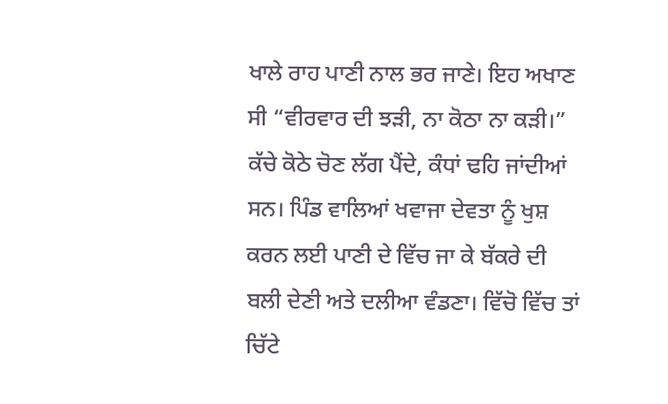ਖਾਲੇ ਰਾਹ ਪਾਣੀ ਨਾਲ ਭਰ ਜਾਣੇ। ਇਹ ਅਖਾਣ ਸੀ “ਵੀਰਵਾਰ ਦੀ ਝੜੀ, ਨਾ ਕੋਠਾ ਨਾ ਕੜੀ।” ਕੱਚੇ ਕੋਠੇ ਚੋਣ ਲੱਗ ਪੈਂਦੇ, ਕੰਧਾਂ ਢਹਿ ਜਾਂਦੀਆਂ ਸਨ। ਪਿੰਡ ਵਾਲਿਆਂ ਖਵਾਜਾ ਦੇਵਤਾ ਨੂੰ ਖੁਸ਼ ਕਰਨ ਲਈ ਪਾਣੀ ਦੇ ਵਿੱਚ ਜਾ ਕੇ ਬੱਕਰੇ ਦੀ ਬਲੀ ਦੇਣੀ ਅਤੇ ਦਲੀਆ ਵੰਡਣਾ। ਵਿੱਚੋ ਵਿੱਚ ਤਾਂ ਚਿੱਟੇ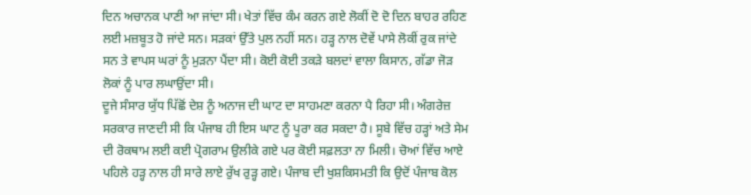ਦਿਨ ਅਚਾਨਕ ਪਾਣੀ ਆ ਜਾਂਦਾ ਸੀ। ਖੇਤਾਂ ਵਿੱਚ ਕੰਮ ਕਰਨ ਗਏ ਲੋਕੀਂ ਦੋ ਦੋ ਦਿਨ ਬਾਹਰ ਰਹਿਣ ਲਈ ਮਜ਼ਬੂਤ ਹੋ ਜਾਂਦੇ ਸਨ। ਸੜਕਾਂ ਉੱਤੇ ਪੁਲ ਨਹੀਂ ਸਨ। ਹੜ੍ਹ ਨਾਲ ਦੋਵੇਂ ਪਾਸੇ ਲੋਕੀਂ ਰੁਕ ਜਾਂਦੇ ਸਨ ਤੇ ਵਾਪਸ ਘਰਾਂ ਨੂੰ ਮੁੜਨਾ ਪੈਂਦਾ ਸੀ। ਕੋਈ ਕੋਈ ਤਕੜੇ ਬਲਦਾਂ ਵਾਲਾ ਕਿਸਾਨ, ਗੱਡਾ ਜੋੜ ਲੋਕਾਂ ਨੂੰ ਪਾਰ ਲਘਾਉਂਦਾ ਸੀ।
ਦੂਜੇ ਸੰਸਾਰ ਯੁੱਧ ਪਿੱਛੋਂ ਦੇਸ਼ ਨੂੰ ਅਨਾਜ ਦੀ ਘਾਟ ਦਾ ਸਾਹਮਣਾ ਕਰਨਾ ਪੈ ਰਿਹਾ ਸੀ। ਅੰਗਰੇਜ਼ ਸਰਕਾਰ ਜਾਣਦੀ ਸੀ ਕਿ ਪੰਜਾਬ ਹੀ ਇਸ ਘਾਟ ਨੂੰ ਪੂਰਾ ਕਰ ਸਕਦਾ ਹੈ। ਸੂਬੇ ਵਿੱਚ ਹੜ੍ਹਾਂ ਅਤੇ ਸੇਮ ਦੀ ਰੋਕਥਾਮ ਲਈ ਕਈ ਪ੍ਰੋਗਰਾਮ ਉਲੀਕੇ ਗਏ ਪਰ ਕੋਈ ਸਫ਼ਲਤਾ ਨਾ ਮਿਲੀ। ਚੋਆਂ ਵਿੱਚ ਆਏ ਪਹਿਲੇ ਹੜ੍ਹ ਨਾਲ ਹੀ ਸਾਰੇ ਲਾਏ ਰੁੱਖ ਰੁੜ੍ਹ ਗਏ। ਪੰਜਾਬ ਦੀ ਖੁਸ਼ਕਿਸਮਤੀ ਕਿ ਉਦੋਂ ਪੰਜਾਬ ਕੋਲ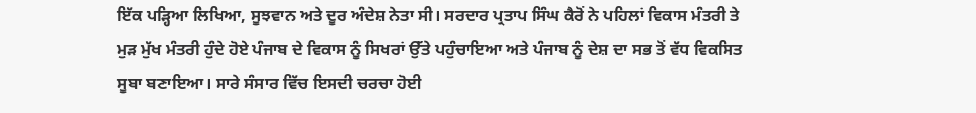ਇੱਕ ਪੜ੍ਹਿਆ ਲਿਖਿਆ, ਸੂਝਵਾਨ ਅਤੇ ਦੂਰ ਅੰਦੇਸ਼ ਨੇਤਾ ਸੀ। ਸਰਦਾਰ ਪ੍ਰਤਾਪ ਸਿੰਘ ਕੈਰੋਂ ਨੇ ਪਹਿਲਾਂ ਵਿਕਾਸ ਮੰਤਰੀ ਤੇ ਮੁੜ ਮੁੱਖ ਮੰਤਰੀ ਹੁੰਦੇ ਹੋਏ ਪੰਜਾਬ ਦੇ ਵਿਕਾਸ ਨੂੰ ਸਿਖਰਾਂ ਉੱਤੇ ਪਹੁੰਚਾਇਆ ਅਤੇ ਪੰਜਾਬ ਨੂੰ ਦੇਸ਼ ਦਾ ਸਭ ਤੋਂ ਵੱਧ ਵਿਕਸਿਤ ਸੂਬਾ ਬਣਾਇਆ। ਸਾਰੇ ਸੰਸਾਰ ਵਿੱਚ ਇਸਦੀ ਚਰਚਾ ਹੋਈ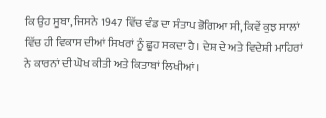ਕਿ ਉਹ ਸੂਬਾ, ਜਿਸਨੇ 1947 ਵਿੱਚ ਵੰਡ ਦਾ ਸੰਤਾਪ ਭੋਗਿਆ ਸੀ, ਕਿਵੇਂ ਕੁਝ ਸਾਲਾਂ ਵਿੱਚ ਹੀ ਵਿਕਾਸ ਦੀਆਂ ਸਿਖਰਾਂ ਨੂੰ ਛੂਹ ਸਕਦਾ ਹੈ। ਦੇਸ਼ ਦੇ ਅਤੇ ਵਿਦੇਸ਼ੀ ਮਾਹਿਰਾਂ ਨੇ ਕਾਰਨਾਂ ਦੀ ਘੋਖ ਕੀਤੀ ਅਤੇ ਕਿਤਾਬਾਂ ਲਿਖੀਆਂ।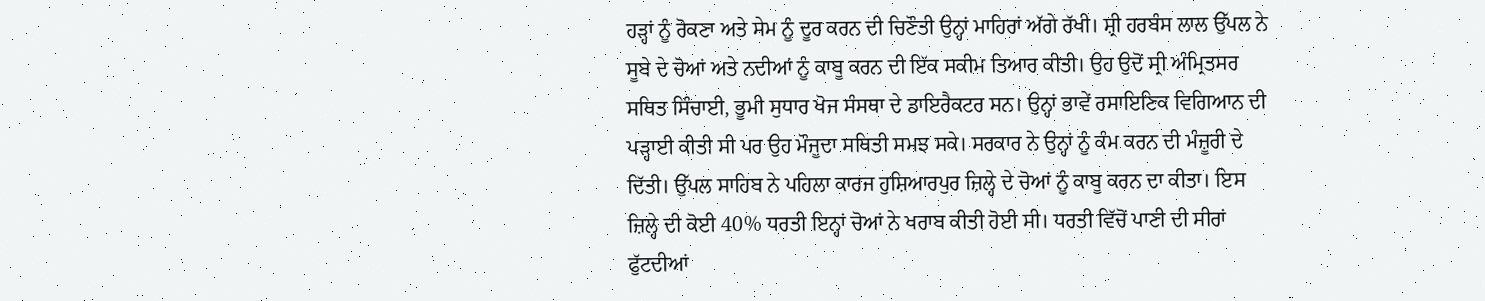ਹੜ੍ਹਾਂ ਨੂੰ ਰੋਕਣਾ ਅਤੇ ਸੇਮ ਨੂੰ ਦੂਰ ਕਰਨ ਦੀ ਚਿਣੌਤੀ ਉਨ੍ਹਾਂ ਮਾਹਿਰਾਂ ਅੱਗੇ ਰੱਖੀ। ਸ਼੍ਰੀ ਹਰਬੰਸ ਲਾਲ ਉੱਪਲ ਨੇ ਸੂਬੇ ਦੇ ਚੋਆਂ ਅਤੇ ਨਦੀਆਂ ਨੂੰ ਕਾਬੂ ਕਰਨ ਦੀ ਇੱਕ ਸਕੀਮ ਤਿਆਰ ਕੀਤੀ। ਉਹ ਉਦੋਂ ਸ੍ਰੀ ਅੰਮ੍ਰਿਤਸਰ ਸਥਿਤ ਸਿੰਚਾਈ, ਭੂਮੀ ਸੁਧਾਰ ਖੋਜ ਸੰਸਥਾ ਦੇ ਡਾਇਰੈਕਟਰ ਸਨ। ਉਨ੍ਹਾਂ ਭਾਵੇਂ ਰਸਾਇਣਿਕ ਵਿਗਿਆਨ ਦੀ ਪੜ੍ਹਾਈ ਕੀਤੀ ਸੀ ਪਰ ਉਹ ਮੌਜੂਦਾ ਸਥਿਤੀ ਸਮਝ ਸਕੇ। ਸਰਕਾਰ ਨੇ ਉਨ੍ਹਾਂ ਨੂੰ ਕੰਮ ਕਰਨ ਦੀ ਮੰਜ਼ੂਰੀ ਦੇ ਦਿੱਤੀ। ਉੱਪਲ ਸਾਹਿਬ ਨੇ ਪਹਿਲਾ ਕਾਰਜ ਹੁਸ਼ਿਆਰਪੁਰ ਜ਼ਿਲ੍ਹੇ ਦੇ ਚੋਆਂ ਨੂੰ ਕਾਬੂ ਕਰਨ ਦਾ ਕੀਤਾ। ਇਸ ਜ਼ਿਲ੍ਹੇ ਦੀ ਕੋਈ 40% ਧਰਤੀ ਇਨ੍ਹਾਂ ਚੋਆਂ ਨੇ ਖਰਾਬ ਕੀਤੀ ਹੋਈ ਸੀ। ਧਰਤੀ ਵਿੱਚੋਂ ਪਾਣੀ ਦੀ ਸੀਰਾਂ ਫੁੱਟਦੀਆਂ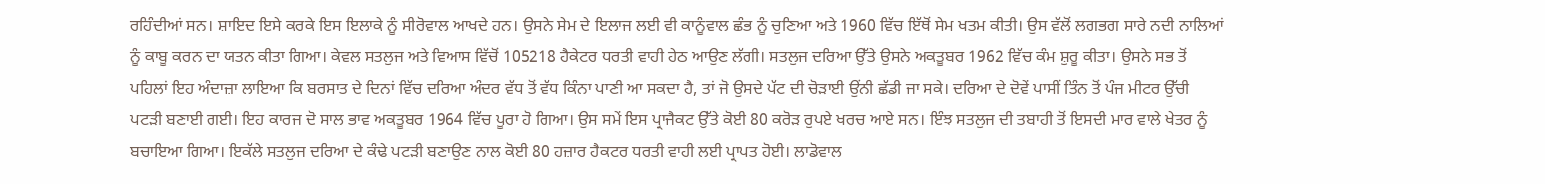ਰਹਿੰਦੀਆਂ ਸਨ। ਸ਼ਾਇਦ ਇਸੇ ਕਰਕੇ ਇਸ ਇਲਾਕੇ ਨੂੰ ਸੀਰੋਵਾਲ ਆਖਦੇ ਹਨ। ਉਸਨੇ ਸੇਮ ਦੇ ਇਲਾਜ ਲਈ ਵੀ ਕਾਨੂੰਵਾਲ ਛੰਭ ਨੂੰ ਚੁਣਿਆ ਅਤੇ 1960 ਵਿੱਚ ਇੱਥੋਂ ਸੇਮ ਖਤਮ ਕੀਤੀ। ਉਸ ਵੱਲੋਂ ਲਗਭਗ ਸਾਰੇ ਨਦੀ ਨਾਲਿਆਂ ਨੂੰ ਕਾਬੂ ਕਰਨ ਦਾ ਯਤਨ ਕੀਤਾ ਗਿਆ। ਕੇਵਲ ਸਤਲੁਜ ਅਤੇ ਵਿਆਸ ਵਿੱਚੋਂ 105218 ਹੈਕੇਟਰ ਧਰਤੀ ਵਾਹੀ ਹੇਠ ਆਉਣ ਲੱਗੀ। ਸਤਲੁਜ ਦਰਿਆ ਉੱਤੇ ਉਸਨੇ ਅਕਤੂਬਰ 1962 ਵਿੱਚ ਕੰਮ ਸ਼ੁਰੂ ਕੀਤਾ। ਉਸਨੇ ਸਭ ਤੋਂ ਪਹਿਲਾਂ ਇਹ ਅੰਦਾਜ਼ਾ ਲਾਇਆ ਕਿ ਬਰਸਾਤ ਦੇ ਦਿਨਾਂ ਵਿੱਚ ਦਰਿਆ ਅੰਦਰ ਵੱਧ ਤੋਂ ਵੱਧ ਕਿੰਨਾ ਪਾਣੀ ਆ ਸਕਦਾ ਹੈ, ਤਾਂ ਜੋ ਉਸਦੇ ਪੱਟ ਦੀ ਚੋੜਾਈ ਉਂਨੀ ਛੱਡੀ ਜਾ ਸਕੇ। ਦਰਿਆ ਦੇ ਦੋਵੇਂ ਪਾਸੀਂ ਤਿੰਨ ਤੋਂ ਪੰਜ ਮੀਟਰ ਉੱਚੀ ਪਟੜੀ ਬਣਾਈ ਗਈ। ਇਹ ਕਾਰਜ ਦੋ ਸਾਲ ਭਾਵ ਅਕਤੂਬਰ 1964 ਵਿੱਚ ਪੂਰਾ ਹੋ ਗਿਆ। ਉਸ ਸਮੇਂ ਇਸ ਪ੍ਰਾਜੈਕਟ ਉੱਤੇ ਕੋਈ 80 ਕਰੋੜ ਰੁਪਏ ਖਰਚ ਆਏ ਸਨ। ਇੰਝ ਸਤਲੁਜ ਦੀ ਤਬਾਹੀ ਤੋਂ ਇਸਦੀ ਮਾਰ ਵਾਲੇ ਖੇਤਰ ਨੂੰ ਬਚਾਇਆ ਗਿਆ। ਇਕੱਲੇ ਸਤਲੁਜ ਦਰਿਆ ਦੇ ਕੰਢੇ ਪਟੜੀ ਬਣਾਉਣ ਨਾਲ ਕੋਈ 80 ਹਜ਼ਾਰ ਹੈਕਟਰ ਧਰਤੀ ਵਾਹੀ ਲਈ ਪ੍ਰਾਪਤ ਹੋਈ। ਲਾਡੋਵਾਲ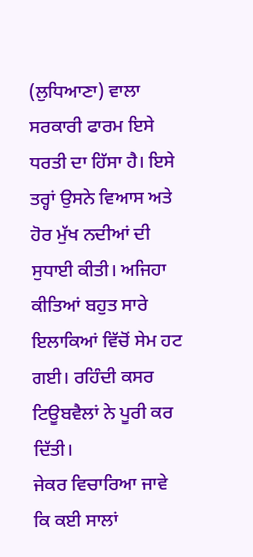(ਲੁਧਿਆਣਾ) ਵਾਲਾ ਸਰਕਾਰੀ ਫਾਰਮ ਇਸੇ ਧਰਤੀ ਦਾ ਹਿੱਸਾ ਹੈ। ਇਸੇ ਤਰ੍ਹਾਂ ਉਸਨੇ ਵਿਆਸ ਅਤੇ ਹੋਰ ਮੁੱਖ ਨਦੀਆਂ ਦੀ ਸੁਧਾਈ ਕੀਤੀ। ਅਜਿਹਾ ਕੀਤਿਆਂ ਬਹੁਤ ਸਾਰੇ ਇਲਾਕਿਆਂ ਵਿੱਚੋਂ ਸੇਮ ਹਟ ਗਈ। ਰਹਿੰਦੀ ਕਸਰ ਟਿਊਬਵੈਲਾਂ ਨੇ ਪੂਰੀ ਕਰ ਦਿੱਤੀ।
ਜੇਕਰ ਵਿਚਾਰਿਆ ਜਾਵੇ ਕਿ ਕਈ ਸਾਲਾਂ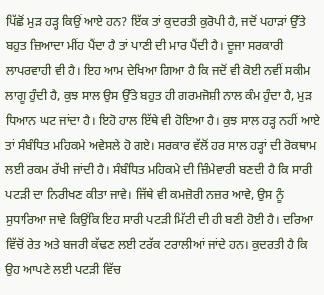ਪਿੱਛੋਂ ਮੁੜ ਹੜ੍ਹ ਕਿਉਂ ਆਏ ਹਨ? ਇੱਕ ਤਾਂ ਕੁਦਰਤੀ ਕੁਰੋਪੀ ਹੈ, ਜਦੋਂ ਪਹਾੜਾਂ ਉੱਤੇ ਬਹੁਤ ਜ਼ਿਆਦਾ ਮੀਂਹ ਪੈਂਦਾ ਹੈ ਤਾਂ ਪਾਣੀ ਦੀ ਮਾਰ ਪੈਂਦੀ ਹੈ। ਦੂਜਾ ਸਰਕਾਰੀ ਲਾਪਰਵਾਹੀ ਵੀ ਹੈ। ਇਹ ਆਮ ਦੇਖਿਆ ਗਿਆ ਹੈ ਕਿ ਜਦੋਂ ਵੀ ਕੋਈ ਨਵੀਂ ਸਕੀਮ ਲਾਗੂ ਹੁੰਦੀ ਹੈ, ਕੁਝ ਸਾਲ ਉਸ ਉੱਤੇ ਬਹੁਤ ਹੀ ਗਰਮਜੋਸ਼ੀ ਨਾਲ ਕੰਮ ਹੁੰਦਾ ਹੈ, ਮੁੜ ਧਿਆਨ ਘਟ ਜਾਂਦਾ ਹੈ। ਇਹੋ ਹਾਲ ਇੱਥੇ ਵੀ ਹੋਇਆ ਹੈ। ਕੁਝ ਸਾਲ ਹੜ੍ਹ ਨਹੀਂ ਆਏ ਤਾਂ ਸੰਬੰਧਿਤ ਮਹਿਕਮੇ ਅਵੇਸਲੇ ਹੋ ਗਏ। ਸਰਕਾਰ ਵੱਲੋਂ ਹਰ ਸਾਲ ਹੜ੍ਹਾਂ ਦੀ ਰੋਕਥਾਮ ਲਈ ਰਕਮ ਰੱਖੀ ਜਾਂਦੀ ਹੈ। ਸੰਬੰਧਿਤ ਮਹਿਕਮੇ ਦੀ ਜ਼ਿੰਮੇਵਾਰੀ ਬਣਦੀ ਹੈ ਕਿ ਸਾਰੀ ਪਟੜੀ ਦਾ ਨਿਰੀਖਣ ਕੀਤਾ ਜਾਵੇ। ਜਿੱਥੇ ਵੀ ਕਮਜ਼ੋਰੀ ਨਜ਼ਰ ਆਵੇ, ਉਸ ਨੂੰ ਸੁਧਾਰਿਆ ਜਾਵੇ ਕਿਉਂਕਿ ਇਹ ਸਾਰੀ ਪਟੜੀ ਮਿੱਟੀ ਦੀ ਹੀ ਬਣੀ ਹੋਈ ਹੈ। ਦਰਿਆ ਵਿੱਚੋਂ ਰੇਤ ਅਤੇ ਬਜਰੀ ਕੱਢਣ ਲਈ ਟਰੱਕ ਟਰਾਲੀਆਂ ਜਾਂਦੇ ਹਨ। ਕੁਦਰਤੀ ਹੈ ਕਿ ਉਹ ਆਪਣੇ ਲਈ ਪਟੜੀ ਵਿੱਚ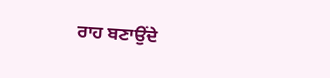ਰਾਹ ਬਣਾਉਂਦੇ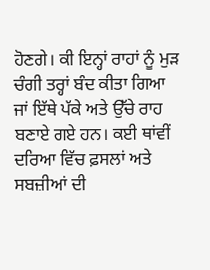ਹੋਣਗੇ। ਕੀ ਇਨ੍ਹਾਂ ਰਾਹਾਂ ਨੂੰ ਮੁੜ ਚੰਗੀ ਤਰ੍ਹਾਂ ਬੰਦ ਕੀਤਾ ਗਿਆ ਜਾਂ ਇੱਥੇ ਪੱਕੇ ਅਤੇ ਉੱਚੇ ਰਾਹ ਬਣਾਏ ਗਏ ਹਨ। ਕਈ ਥਾਂਵੀਂ ਦਰਿਆ ਵਿੱਚ ਫ਼ਸਲਾਂ ਅਤੇ ਸਬਜ਼ੀਆਂ ਦੀ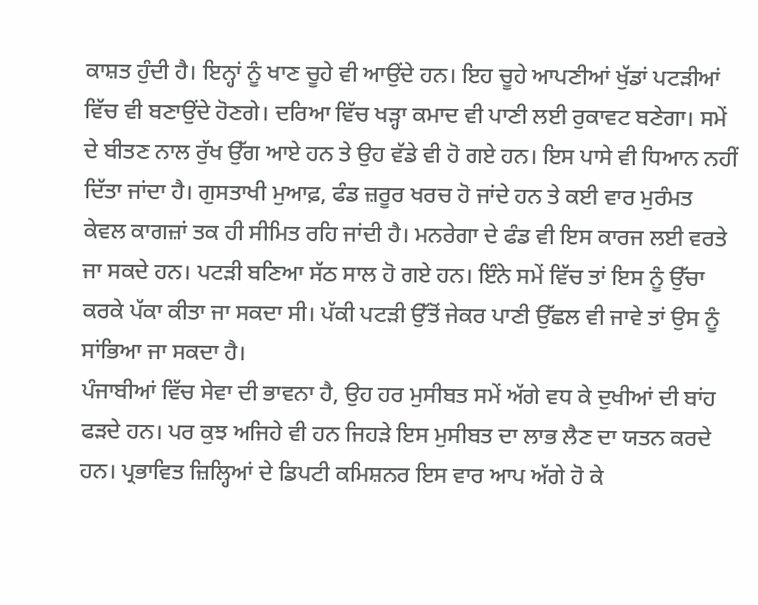ਕਾਸ਼ਤ ਹੁੰਦੀ ਹੈ। ਇਨ੍ਹਾਂ ਨੂੰ ਖਾਣ ਚੂਹੇ ਵੀ ਆਉਂਦੇ ਹਨ। ਇਹ ਚੂਹੇ ਆਪਣੀਆਂ ਖੁੱਡਾਂ ਪਟੜੀਆਂ ਵਿੱਚ ਵੀ ਬਣਾਉਂਦੇ ਹੋਣਗੇ। ਦਰਿਆ ਵਿੱਚ ਖੜ੍ਹਾ ਕਮਾਦ ਵੀ ਪਾਣੀ ਲਈ ਰੁਕਾਵਟ ਬਣੇਗਾ। ਸਮੇਂ ਦੇ ਬੀਤਣ ਨਾਲ ਰੁੱਖ ਉੱਗ ਆਏ ਹਨ ਤੇ ਉਹ ਵੱਡੇ ਵੀ ਹੋ ਗਏ ਹਨ। ਇਸ ਪਾਸੇ ਵੀ ਧਿਆਨ ਨਹੀਂ ਦਿੱਤਾ ਜਾਂਦਾ ਹੈ। ਗੁਸਤਾਖੀ ਮੁਆਫ਼, ਫੰਡ ਜ਼ਰੂਰ ਖਰਚ ਹੋ ਜਾਂਦੇ ਹਨ ਤੇ ਕਈ ਵਾਰ ਮੁਰੰਮਤ ਕੇਵਲ ਕਾਗਜ਼ਾਂ ਤਕ ਹੀ ਸੀਮਿਤ ਰਹਿ ਜਾਂਦੀ ਹੈ। ਮਨਰੇਗਾ ਦੇ ਫੰਡ ਵੀ ਇਸ ਕਾਰਜ ਲਈ ਵਰਤੇ ਜਾ ਸਕਦੇ ਹਨ। ਪਟੜੀ ਬਣਿਆ ਸੱਠ ਸਾਲ ਹੋ ਗਏ ਹਨ। ਇੰਨੇ ਸਮੇਂ ਵਿੱਚ ਤਾਂ ਇਸ ਨੂੰ ਉੱਚਾ ਕਰਕੇ ਪੱਕਾ ਕੀਤਾ ਜਾ ਸਕਦਾ ਸੀ। ਪੱਕੀ ਪਟੜੀ ਉੱਤੋਂ ਜੇਕਰ ਪਾਣੀ ਉੱਛਲ ਵੀ ਜਾਵੇ ਤਾਂ ਉਸ ਨੂੰ ਸਾਂਭਿਆ ਜਾ ਸਕਦਾ ਹੈ।
ਪੰਜਾਬੀਆਂ ਵਿੱਚ ਸੇਵਾ ਦੀ ਭਾਵਨਾ ਹੈ, ਉਹ ਹਰ ਮੁਸੀਬਤ ਸਮੇਂ ਅੱਗੇ ਵਧ ਕੇ ਦੁਖੀਆਂ ਦੀ ਬਾਂਹ ਫੜਦੇ ਹਨ। ਪਰ ਕੁਝ ਅਜਿਹੇ ਵੀ ਹਨ ਜਿਹੜੇ ਇਸ ਮੁਸੀਬਤ ਦਾ ਲਾਭ ਲੈਣ ਦਾ ਯਤਨ ਕਰਦੇ ਹਨ। ਪ੍ਰਭਾਵਿਤ ਜ਼ਿਲ੍ਹਿਆਂ ਦੇ ਡਿਪਟੀ ਕਮਿਸ਼ਨਰ ਇਸ ਵਾਰ ਆਪ ਅੱਗੇ ਹੋ ਕੇ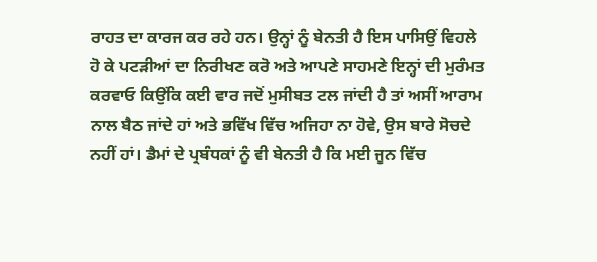ਰਾਹਤ ਦਾ ਕਾਰਜ ਕਰ ਰਹੇ ਹਨ। ਉਨ੍ਹਾਂ ਨੂੰ ਬੇਨਤੀ ਹੈ ਇਸ ਪਾਸਿਉਂ ਵਿਹਲੇ ਹੋ ਕੇ ਪਟੜੀਆਂ ਦਾ ਨਿਰੀਖਣ ਕਰੋ ਅਤੇ ਆਪਣੇ ਸਾਹਮਣੇ ਇਨ੍ਹਾਂ ਦੀ ਮੁਰੰਮਤ ਕਰਵਾਓ ਕਿਉਂਕਿ ਕਈ ਵਾਰ ਜਦੋਂ ਮੁਸੀਬਤ ਟਲ ਜਾਂਦੀ ਹੈ ਤਾਂ ਅਸੀਂ ਆਰਾਮ ਨਾਲ ਬੈਠ ਜਾਂਦੇ ਹਾਂ ਅਤੇ ਭਵਿੱਖ ਵਿੱਚ ਅਜਿਹਾ ਨਾ ਹੋਵੇ, ਉਸ ਬਾਰੇ ਸੋਚਦੇ ਨਹੀਂ ਹਾਂ। ਡੈਮਾਂ ਦੇ ਪ੍ਰਬੰਧਕਾਂ ਨੂੰ ਵੀ ਬੇਨਤੀ ਹੈ ਕਿ ਮਈ ਜੂਨ ਵਿੱਚ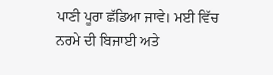ਪਾਣੀ ਪੂਰਾ ਛੱਡਿਆ ਜਾਵੇ। ਮਈ ਵਿੱਚ ਨਰਮੇ ਦੀ ਬਿਜਾਈ ਅਤੇ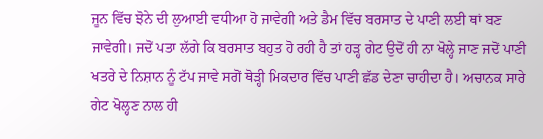ਜੂਨ ਵਿੱਚ ਝੋਨੇ ਦੀ ਲੁਆਈ ਵਧੀਆ ਹੋ ਜਾਵੇਗੀ ਅਤੇ ਡੈਮ ਵਿੱਚ ਬਰਸਾਤ ਦੇ ਪਾਣੀ ਲਈ ਥਾਂ ਬਣ ਜਾਵੇਗੀ। ਜਦੋਂ ਪਤਾ ਲੱਗੇ ਕਿ ਬਰਸਾਤ ਬਹੁਤ ਹੋ ਰਹੀ ਹੈ ਤਾਂ ਹੜ੍ਹ ਗੇਟ ਉਦੋਂ ਹੀ ਨਾ ਖੋਲ੍ਹੇ ਜਾਣ ਜਦੋਂ ਪਾਣੀ ਖਤਰੇ ਦੇ ਨਿਸ਼ਾਨ ਨੂੰ ਟੱਪ ਜਾਵੇ ਸਗੋਂ ਥੋੜ੍ਹੀ ਮਿਕਦਾਰ ਵਿੱਚ ਪਾਣੀ ਛੱਡ ਦੇਣਾ ਚਾਹੀਦਾ ਹੈ। ਅਚਾਨਕ ਸਾਰੇ ਗੇਟ ਖੋਲ੍ਹਣ ਨਾਲ ਹੀ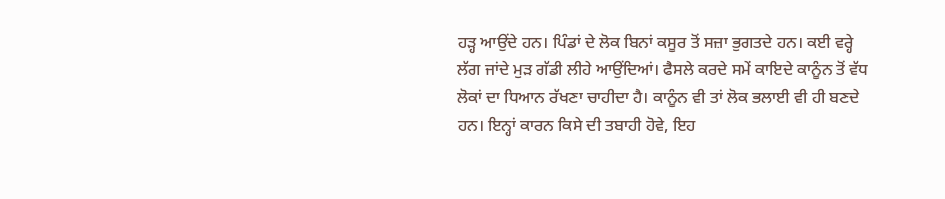ਹੜ੍ਹ ਆਉਂਦੇ ਹਨ। ਪਿੰਡਾਂ ਦੇ ਲੋਕ ਬਿਨਾਂ ਕਸੂਰ ਤੋਂ ਸਜ਼ਾ ਭੁਗਤਦੇ ਹਨ। ਕਈ ਵਰ੍ਹੇ ਲੱਗ ਜਾਂਦੇ ਮੁੜ ਗੱਡੀ ਲੀਹੇ ਆਉਂਦਿਆਂ। ਫੈਸਲੇ ਕਰਦੇ ਸਮੇਂ ਕਾਇਦੇ ਕਾਨੂੰਨ ਤੋਂ ਵੱਧ ਲੋਕਾਂ ਦਾ ਧਿਆਨ ਰੱਖਣਾ ਚਾਹੀਦਾ ਹੈ। ਕਾਨੂੰਨ ਵੀ ਤਾਂ ਲੋਕ ਭਲਾਈ ਵੀ ਹੀ ਬਣਦੇ ਹਨ। ਇਨ੍ਹਾਂ ਕਾਰਨ ਕਿਸੇ ਦੀ ਤਬਾਹੀ ਹੋਵੇ, ਇਹ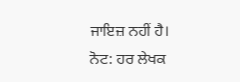ਜਾਇਜ਼ ਨਹੀਂ ਹੈ।
ਨੋਟ: ਹਰ ਲੇਖਕ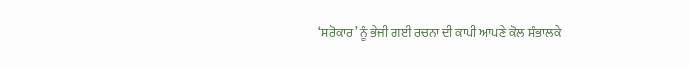‘ਸਰੋਕਾਰ’ ਨੂੰ ਭੇਜੀ ਗਈ ਰਚਨਾ ਦੀ ਕਾਪੀ ਆਪਣੇ ਕੋਲ ਸੰਭਾਲਕੇ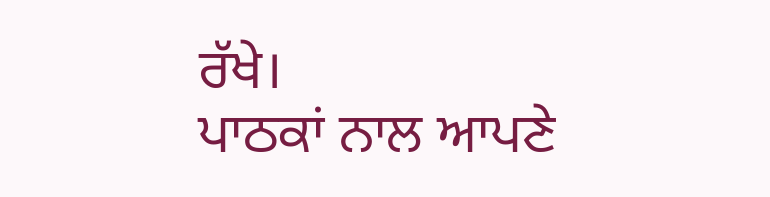ਰੱਖੇ।
ਪਾਠਕਾਂ ਨਾਲ ਆਪਣੇ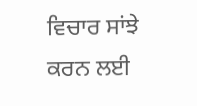ਵਿਚਾਰ ਸਾਂਝੇ ਕਰਨ ਲਈ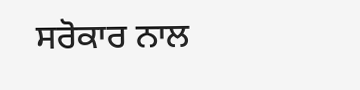ਸਰੋਕਾਰ ਨਾਲ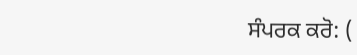ਸੰਪਰਕ ਕਰੋ: (